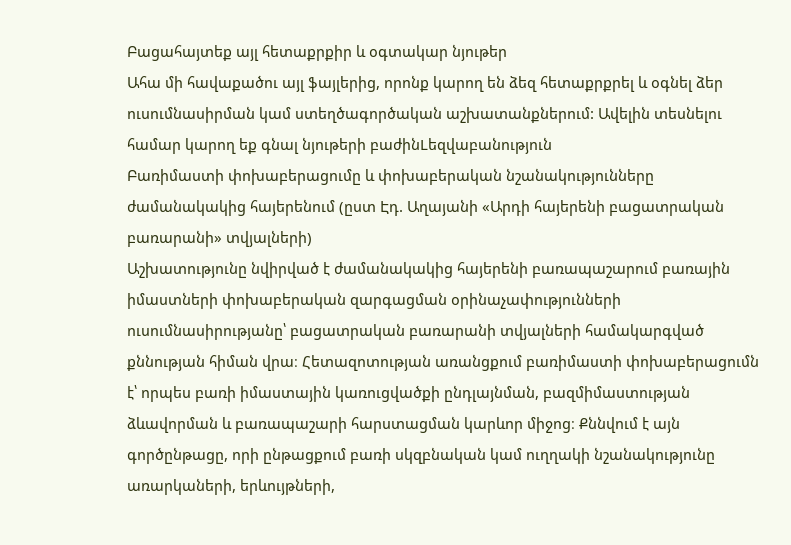Բացահայտեք այլ հետաքրքիր և օգտակար նյութեր
Ահա մի հավաքածու այլ ֆայլերից, որոնք կարող են ձեզ հետաքրքրել և օգնել ձեր ուսումնասիրման կամ ստեղծագործական աշխատանքներում: Ավելին տեսնելու համար կարող եք գնալ նյութերի բաժինLեզվաբանություն
Բառիմաստի փոխաբերացումը և փոխաբերական նշանակությունները ժամանակակից հայերենում (ըստ Էդ. Աղայանի «Արդի հայերենի բացատրական բառարանի» տվյալների)
Աշխատությունը նվիրված է ժամանակակից հայերենի բառապաշարում բառային իմաստների փոխաբերական զարգացման օրինաչափությունների ուսումնասիրությանը՝ բացատրական բառարանի տվյալների համակարգված քննության հիման վրա։ Հետազոտության առանցքում բառիմաստի փոխաբերացումն է՝ որպես բառի իմաստային կառուցվածքի ընդլայնման, բազմիմաստության ձևավորման և բառապաշարի հարստացման կարևոր միջոց։ Քննվում է այն գործընթացը, որի ընթացքում բառի սկզբնական կամ ուղղակի նշանակությունը առարկաների, երևույթների,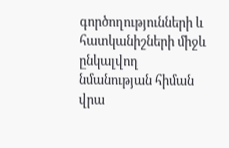գործողությունների և հատկանիշների միջև ընկալվող նմանության հիման վրա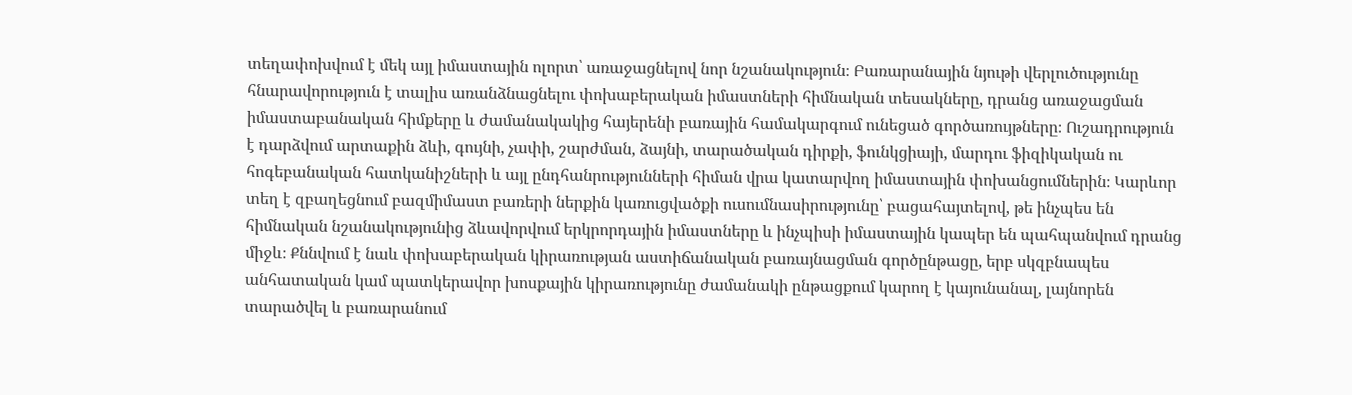տեղափոխվում է մեկ այլ իմաստային ոլորտ՝ առաջացնելով նոր նշանակություն։ Բառարանային նյութի վերլուծությունը հնարավորություն է տալիս առանձնացնելու փոխաբերական իմաստների հիմնական տեսակները, դրանց առաջացման իմաստաբանական հիմքերը և ժամանակակից հայերենի բառային համակարգում ունեցած գործառույթները։ Ուշադրություն է դարձվում արտաքին ձևի, գույնի, չափի, շարժման, ձայնի, տարածական դիրքի, ֆունկցիայի, մարդու ֆիզիկական ու հոգեբանական հատկանիշների և այլ ընդհանրությունների հիման վրա կատարվող իմաստային փոխանցումներին։ Կարևոր տեղ է զբաղեցնում բազմիմաստ բառերի ներքին կառուցվածքի ուսումնասիրությունը՝ բացահայտելով, թե ինչպես են հիմնական նշանակությունից ձևավորվում երկրորդային իմաստները և ինչպիսի իմաստային կապեր են պահպանվում դրանց միջև։ Քննվում է նաև փոխաբերական կիրառության աստիճանական բառայնացման գործընթացը, երբ սկզբնապես անհատական կամ պատկերավոր խոսքային կիրառությունը ժամանակի ընթացքում կարող է կայունանալ, լայնորեն տարածվել և բառարանում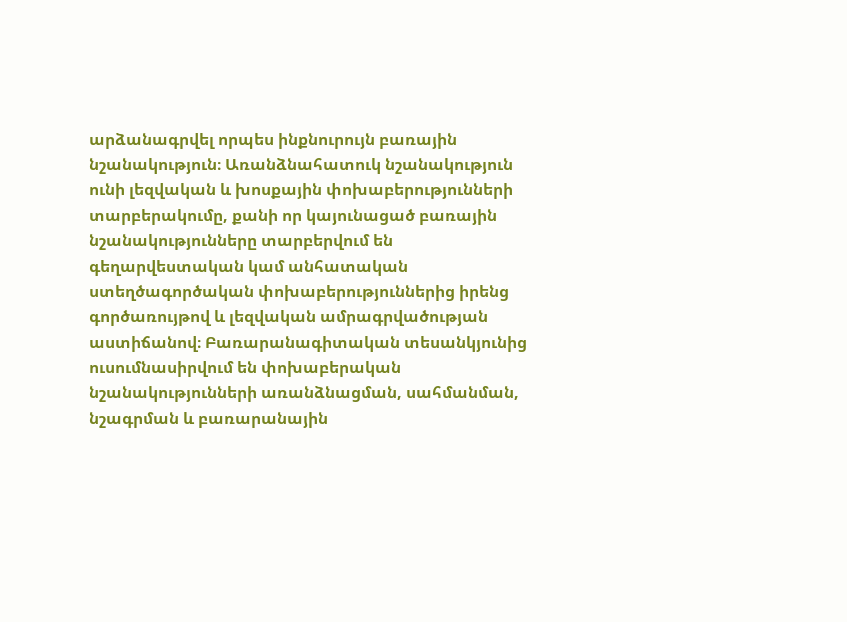արձանագրվել որպես ինքնուրույն բառային նշանակություն։ Առանձնահատուկ նշանակություն ունի լեզվական և խոսքային փոխաբերությունների տարբերակումը, քանի որ կայունացած բառային նշանակությունները տարբերվում են գեղարվեստական կամ անհատական ստեղծագործական փոխաբերություններից իրենց գործառույթով և լեզվական ամրագրվածության աստիճանով։ Բառարանագիտական տեսանկյունից ուսումնասիրվում են փոխաբերական նշանակությունների առանձնացման, սահմանման, նշագրման և բառարանային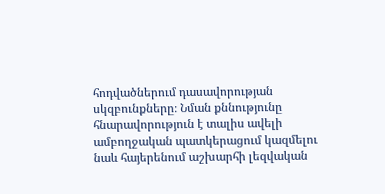հոդվածներում դասավորության սկզբունքները։ Նման քննությունը հնարավորություն է տալիս ավելի ամբողջական պատկերացում կազմելու նաև հայերենում աշխարհի լեզվական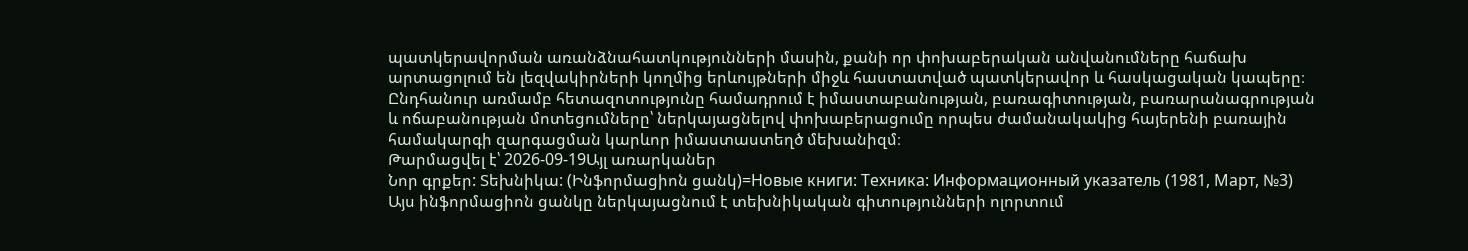պատկերավորման առանձնահատկությունների մասին, քանի որ փոխաբերական անվանումները հաճախ արտացոլում են լեզվակիրների կողմից երևույթների միջև հաստատված պատկերավոր և հասկացական կապերը։ Ընդհանուր առմամբ հետազոտությունը համադրում է իմաստաբանության, բառագիտության, բառարանագրության և ոճաբանության մոտեցումները՝ ներկայացնելով փոխաբերացումը որպես ժամանակակից հայերենի բառային համակարգի զարգացման կարևոր իմաստաստեղծ մեխանիզմ։
Թարմացվել է՝ 2026-09-19Այլ առարկաներ
Նոր գրքեր: Տեխնիկա: (Ինֆորմացիոն ցանկ)=Новые книги: Техника: Информационный указатель (1981, Март, №3)
Այս ինֆորմացիոն ցանկը ներկայացնում է տեխնիկական գիտությունների ոլորտում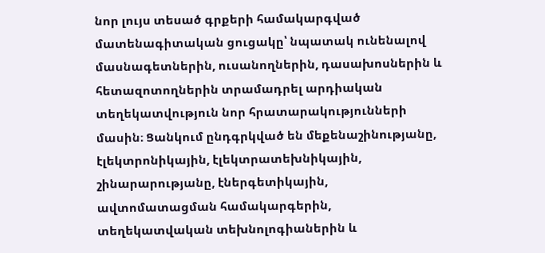նոր լույս տեսած գրքերի համակարգված մատենագիտական ցուցակը՝ նպատակ ունենալով մասնագետներին, ուսանողներին, դասախոսներին և հետազոտողներին տրամադրել արդիական տեղեկատվություն նոր հրատարակությունների մասին։ Ցանկում ընդգրկված են մեքենաշինությանը, էլեկտրոնիկային, էլեկտրատեխնիկային, շինարարությանը, էներգետիկային, ավտոմատացման համակարգերին, տեղեկատվական տեխնոլոգիաներին և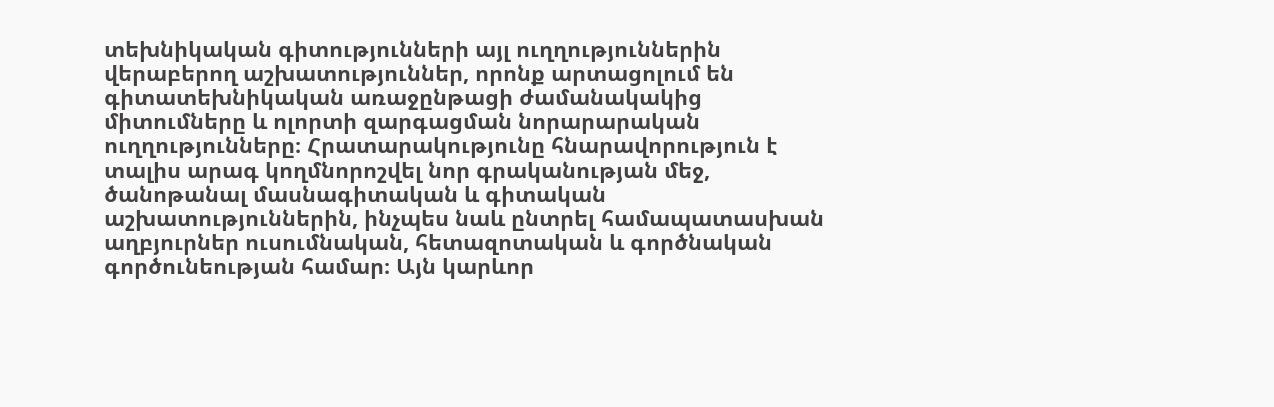տեխնիկական գիտությունների այլ ուղղություններին վերաբերող աշխատություններ, որոնք արտացոլում են գիտատեխնիկական առաջընթացի ժամանակակից միտումները և ոլորտի զարգացման նորարարական ուղղությունները։ Հրատարակությունը հնարավորություն է տալիս արագ կողմնորոշվել նոր գրականության մեջ, ծանոթանալ մասնագիտական և գիտական աշխատություններին, ինչպես նաև ընտրել համապատասխան աղբյուրներ ուսումնական, հետազոտական և գործնական գործունեության համար։ Այն կարևոր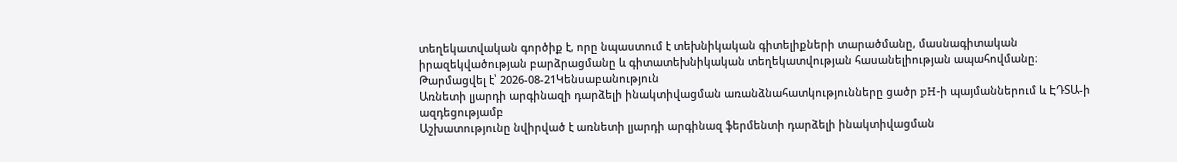տեղեկատվական գործիք է, որը նպաստում է տեխնիկական գիտելիքների տարածմանը, մասնագիտական իրազեկվածության բարձրացմանը և գիտատեխնիկական տեղեկատվության հասանելիության ապահովմանը։
Թարմացվել է՝ 2026-08-21Կենսաբանություն
Առնետի լյարդի արգինազի դարձելի ինակտիվացման առանձնահատկությունները ցածր pH-ի պայմաններում և ԷԴՏԱ-ի ազդեցությամբ
Աշխատությունը նվիրված է առնետի լյարդի արգինազ ֆերմենտի դարձելի ինակտիվացման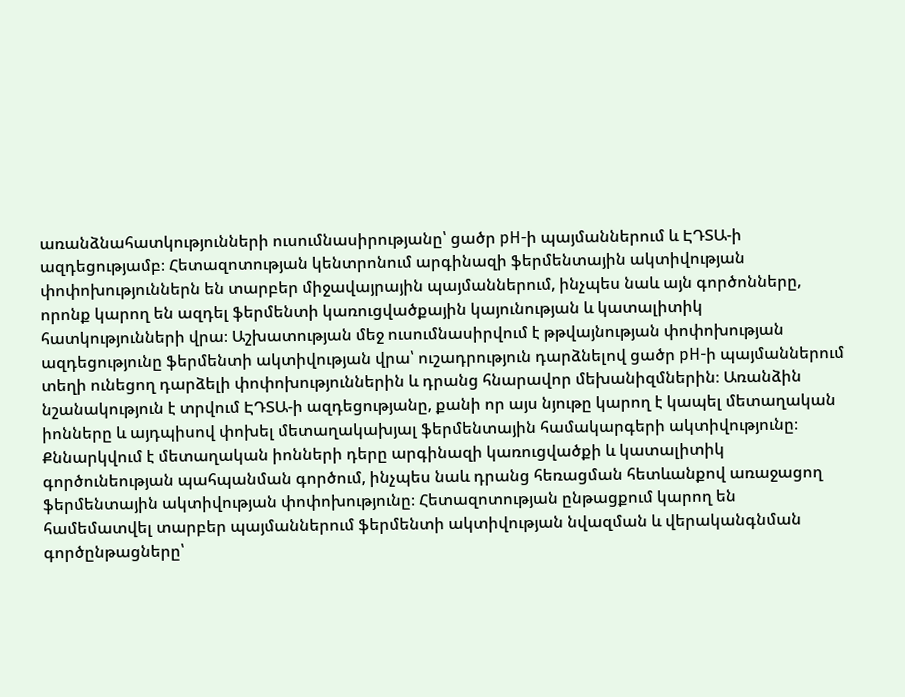առանձնահատկությունների ուսումնասիրությանը՝ ցածր pH-ի պայմաններում և ԷԴՏԱ-ի ազդեցությամբ։ Հետազոտության կենտրոնում արգինազի ֆերմենտային ակտիվության փոփոխություններն են տարբեր միջավայրային պայմաններում, ինչպես նաև այն գործոնները, որոնք կարող են ազդել ֆերմենտի կառուցվածքային կայունության և կատալիտիկ հատկությունների վրա։ Աշխատության մեջ ուսումնասիրվում է թթվայնության փոփոխության ազդեցությունը ֆերմենտի ակտիվության վրա՝ ուշադրություն դարձնելով ցածր pH-ի պայմաններում տեղի ունեցող դարձելի փոփոխություններին և դրանց հնարավոր մեխանիզմներին։ Առանձին նշանակություն է տրվում ԷԴՏԱ-ի ազդեցությանը, քանի որ այս նյութը կարող է կապել մետաղական իոնները և այդպիսով փոխել մետաղակախյալ ֆերմենտային համակարգերի ակտիվությունը։ Քննարկվում է մետաղական իոնների դերը արգինազի կառուցվածքի և կատալիտիկ գործունեության պահպանման գործում, ինչպես նաև դրանց հեռացման հետևանքով առաջացող ֆերմենտային ակտիվության փոփոխությունը։ Հետազոտության ընթացքում կարող են համեմատվել տարբեր պայմաններում ֆերմենտի ակտիվության նվազման և վերականգնման գործընթացները՝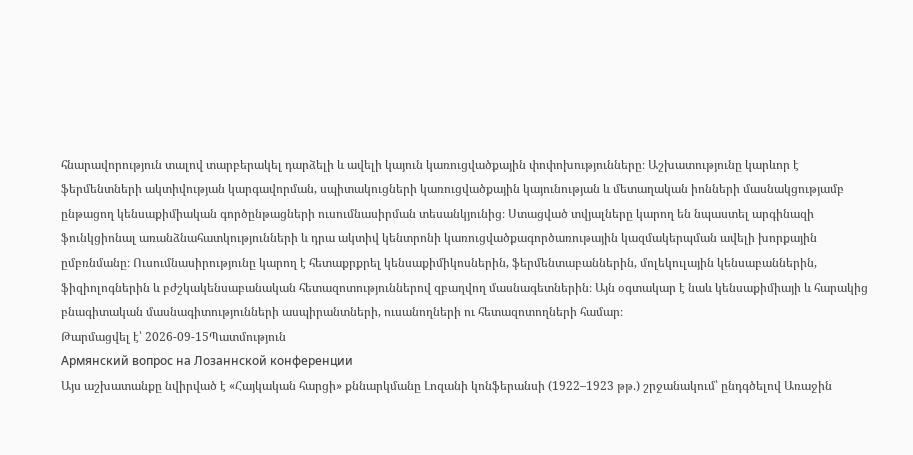հնարավորություն տալով տարբերակել դարձելի և ավելի կայուն կառուցվածքային փոփոխությունները։ Աշխատությունը կարևոր է ֆերմենտների ակտիվության կարգավորման, սպիտակուցների կառուցվածքային կայունության և մետաղական իոնների մասնակցությամբ ընթացող կենսաքիմիական գործընթացների ուսումնասիրման տեսանկյունից։ Ստացված տվյալները կարող են նպաստել արգինազի ֆունկցիոնալ առանձնահատկությունների և դրա ակտիվ կենտրոնի կառուցվածքագործառութային կազմակերպման ավելի խորքային ըմբռնմանը։ Ուսումնասիրությունը կարող է հետաքրքրել կենսաքիմիկոսներին, ֆերմենտաբաններին, մոլեկուլային կենսաբաններին, ֆիզիոլոգներին և բժշկակենսաբանական հետազոտություններով զբաղվող մասնագետներին։ Այն օգտակար է նաև կենսաքիմիայի և հարակից բնագիտական մասնագիտությունների ասպիրանտների, ուսանողների ու հետազոտողների համար։
Թարմացվել է՝ 2026-09-15Պատմություն
Армянский вопрос на Лозаннской конференции
Այս աշխատանքը նվիրված է «Հայկական հարցի» քննարկմանը Լոզանի կոնֆերանսի (1922–1923 թթ.) շրջանակում՝ ընդգծելով Առաջին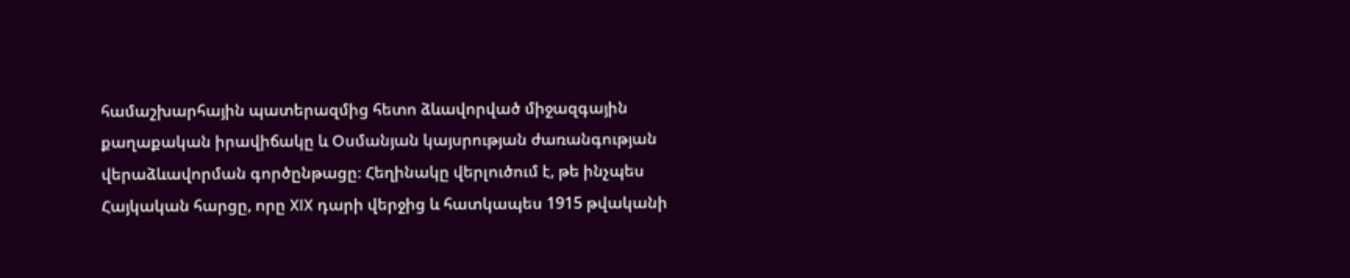համաշխարհային պատերազմից հետո ձևավորված միջազգային քաղաքական իրավիճակը և Օսմանյան կայսրության ժառանգության վերաձևավորման գործընթացը։ Հեղինակը վերլուծում է, թե ինչպես Հայկական հարցը, որը XIX դարի վերջից և հատկապես 1915 թվականի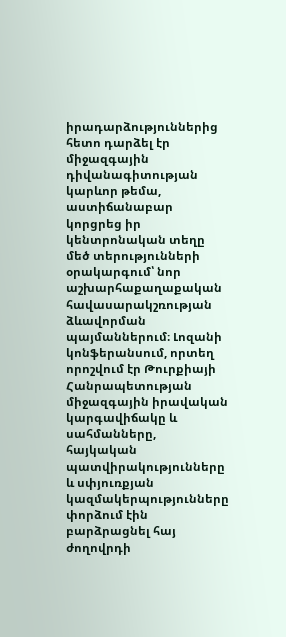իրադարձություններից հետո դարձել էր միջազգային դիվանագիտության կարևոր թեմա, աստիճանաբար կորցրեց իր կենտրոնական տեղը մեծ տերությունների օրակարգում՝ նոր աշխարհաքաղաքական հավասարակշռության ձևավորման պայմաններում։ Լոզանի կոնֆերանսում, որտեղ որոշվում էր Թուրքիայի Հանրապետության միջազգային իրավական կարգավիճակը և սահմանները, հայկական պատվիրակությունները և սփյուռքյան կազմակերպությունները փորձում էին բարձրացնել հայ ժողովրդի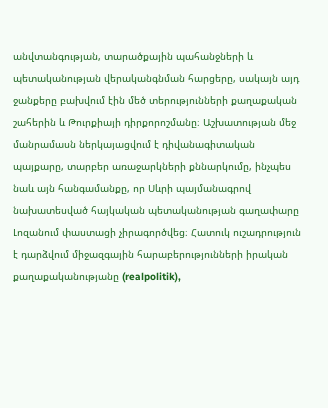անվտանգության, տարածքային պահանջների և պետականության վերականգնման հարցերը, սակայն այդ ջանքերը բախվում էին մեծ տերությունների քաղաքական շահերին և Թուրքիայի դիրքորոշմանը։ Աշխատության մեջ մանրամասն ներկայացվում է դիվանագիտական պայքարը, տարբեր առաջարկների քննարկումը, ինչպես նաև այն հանգամանքը, որ Սևրի պայմանագրով նախատեսված հայկական պետականության գաղափարը Լոզանում փաստացի չիրագործվեց։ Հատուկ ուշադրություն է դարձվում միջազգային հարաբերությունների իրական քաղաքականությանը (realpolitik),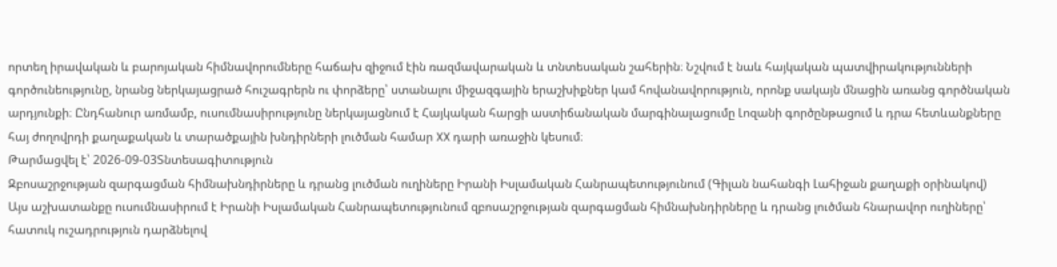որտեղ իրավական և բարոյական հիմնավորումները հաճախ զիջում էին ռազմավարական և տնտեսական շահերին։ Նշվում է նաև հայկական պատվիրակությունների գործունեությունը, նրանց ներկայացրած հուշագրերն ու փորձերը՝ ստանալու միջազգային երաշխիքներ կամ հովանավորություն, որոնք սակայն մնացին առանց գործնական արդյունքի։ Ընդհանուր առմամբ, ուսումնասիրությունը ներկայացնում է Հայկական հարցի աստիճանական մարգինալացումը Լոզանի գործընթացում և դրա հետևանքները հայ ժողովրդի քաղաքական և տարածքային խնդիրների լուծման համար XX դարի առաջին կեսում։
Թարմացվել է՝ 2026-09-03Տնտեսագիտություն
Զբոսաշրջության զարգացման հիմնախնդիրները և դրանց լուծման ուղիները Իրանի Իսլամական Հանրապետությունում (Գիլան նահանգի Լահիջան քաղաքի օրինակով)
Այս աշխատանքը ուսումնասիրում է Իրանի Իսլամական Հանրապետությունում զբոսաշրջության զարգացման հիմնախնդիրները և դրանց լուծման հնարավոր ուղիները՝ հատուկ ուշադրություն դարձնելով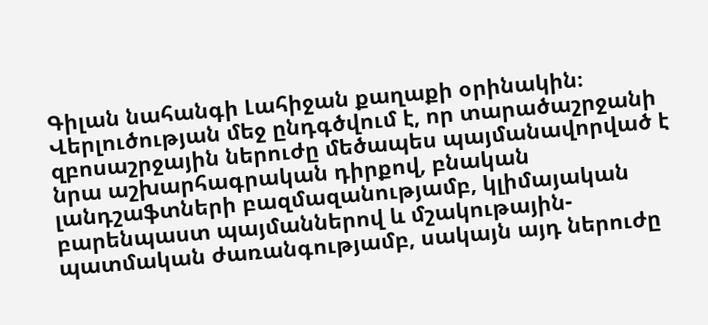Գիլան նահանգի Լահիջան քաղաքի օրինակին։ Վերլուծության մեջ ընդգծվում է, որ տարածաշրջանի զբոսաշրջային ներուժը մեծապես պայմանավորված է նրա աշխարհագրական դիրքով, բնական լանդշաֆտների բազմազանությամբ, կլիմայական բարենպաստ պայմաններով և մշակութային-պատմական ժառանգությամբ, սակայն այդ ներուժը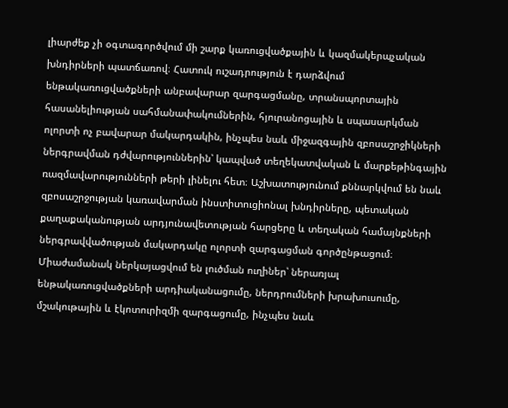լիարժեք չի օգտագործվում մի շարք կառուցվածքային և կազմակերպչական խնդիրների պատճառով։ Հատուկ ուշադրություն է դարձվում ենթակառուցվածքների անբավարար զարգացմանը, տրանսպորտային հասանելիության սահմանափակումներին, հյուրանոցային և սպասարկման ոլորտի ոչ բավարար մակարդակին, ինչպես նաև միջազգային զբոսաշրջիկների ներգրավման դժվարություններին՝ կապված տեղեկատվական և մարքեթինգային ռազմավարությունների թերի լինելու հետ։ Աշխատությունում քննարկվում են նաև զբոսաշրջության կառավարման ինստիտուցիոնալ խնդիրները, պետական քաղաքականության արդյունավետության հարցերը և տեղական համայնքների ներգրավվածության մակարդակը ոլորտի զարգացման գործընթացում։ Միաժամանակ ներկայացվում են լուծման ուղիներ՝ ներառյալ ենթակառուցվածքների արդիականացումը, ներդրումների խրախուսումը, մշակութային և էկոտուրիզմի զարգացումը, ինչպես նաև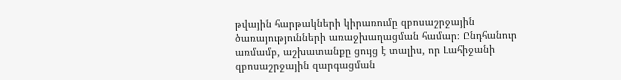թվային հարթակների կիրառումը զբոսաշրջային ծառայությունների առաջխաղացման համար։ Ընդհանուր առմամբ, աշխատանքը ցույց է տալիս, որ Լահիջանի զբոսաշրջային զարգացման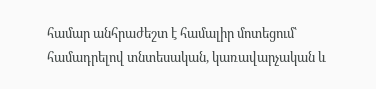համար անհրաժեշտ է համալիր մոտեցում՝ համադրելով տնտեսական, կառավարչական և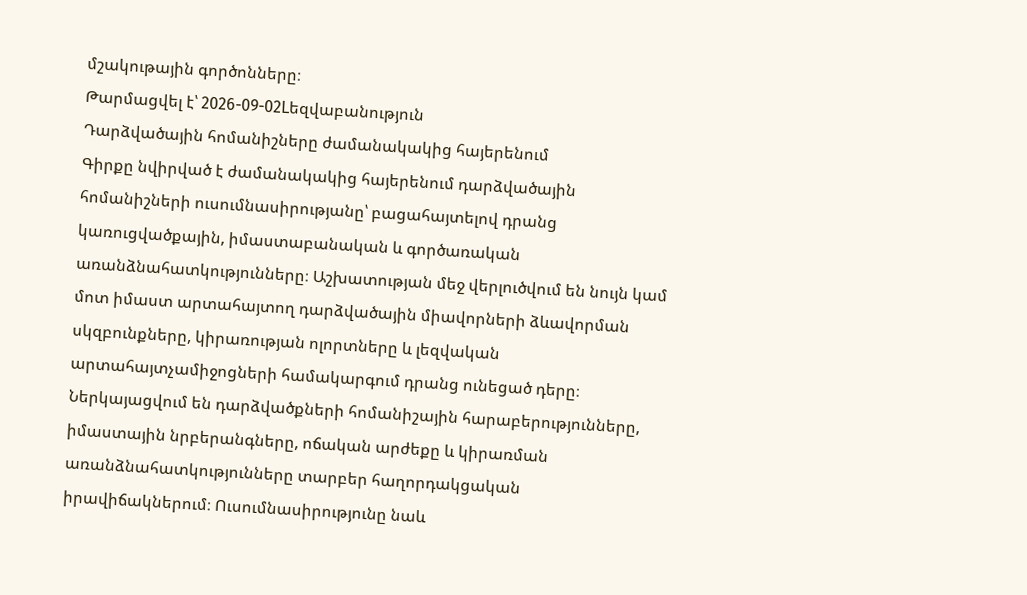մշակութային գործոնները։
Թարմացվել է՝ 2026-09-02Lեզվաբանություն
Դարձվածային հոմանիշները ժամանակակից հայերենում
Գիրքը նվիրված է ժամանակակից հայերենում դարձվածային հոմանիշների ուսումնասիրությանը՝ բացահայտելով դրանց կառուցվածքային, իմաստաբանական և գործառական առանձնահատկությունները։ Աշխատության մեջ վերլուծվում են նույն կամ մոտ իմաստ արտահայտող դարձվածային միավորների ձևավորման սկզբունքները, կիրառության ոլորտները և լեզվական արտահայտչամիջոցների համակարգում դրանց ունեցած դերը։ Ներկայացվում են դարձվածքների հոմանիշային հարաբերությունները, իմաստային նրբերանգները, ոճական արժեքը և կիրառման առանձնահատկությունները տարբեր հաղորդակցական իրավիճակներում։ Ուսումնասիրությունը նաև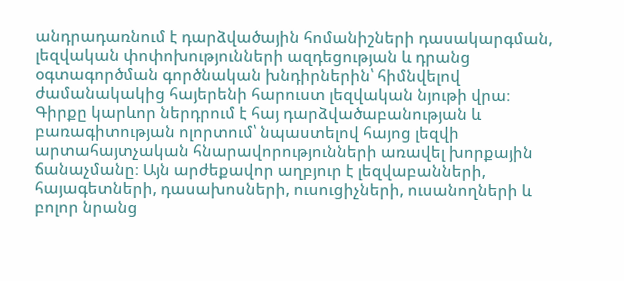անդրադառնում է դարձվածային հոմանիշների դասակարգման, լեզվական փոփոխությունների ազդեցության և դրանց օգտագործման գործնական խնդիրներին՝ հիմնվելով ժամանակակից հայերենի հարուստ լեզվական նյութի վրա։ Գիրքը կարևոր ներդրում է հայ դարձվածաբանության և բառագիտության ոլորտում՝ նպաստելով հայոց լեզվի արտահայտչական հնարավորությունների առավել խորքային ճանաչմանը։ Այն արժեքավոր աղբյուր է լեզվաբանների, հայագետների, դասախոսների, ուսուցիչների, ուսանողների և բոլոր նրանց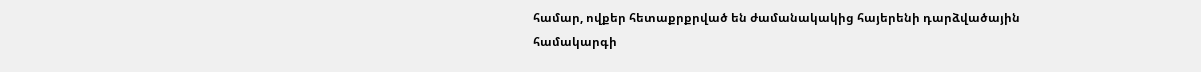համար, ովքեր հետաքրքրված են ժամանակակից հայերենի դարձվածային համակարգի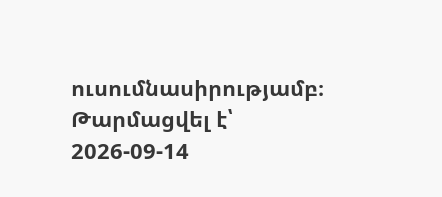ուսումնասիրությամբ։
Թարմացվել է՝ 2026-09-14